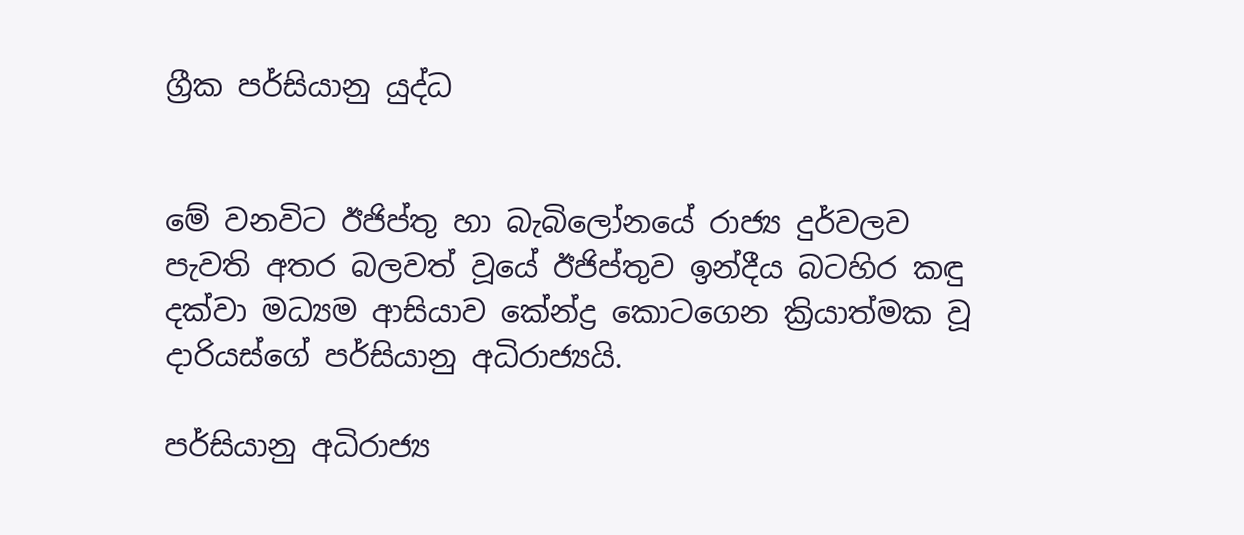ග්‍රීක පර්සියානු යුද්ධ


මේ වනවිට ඊජිප්තු හා බැබිලෝනයේ රාජ්‍ය දුර්වලව පැවති අතර බලවත් වූයේ ඊජිප්තුව ඉන්දීය බටහිර කඳු දක්වා මධ්‍යම ආසියාව කේන්ද්‍ර කොටගෙන ක්‍රියාත්මක වූ දාරියස්ගේ පර්සියානු අධිරාජ්‍යයි.

පර්සියානු අධිරාජ්‍ය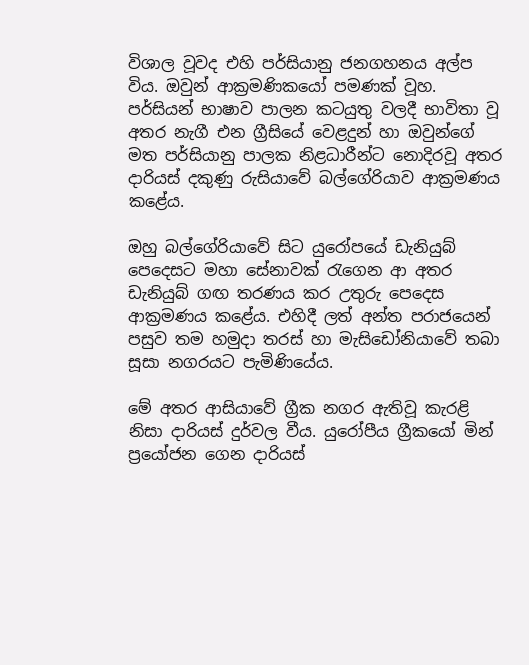විශාල වූවද එහි පර්සියානු ජනගහනය අල්ප විය. ඔවුන් ආක්‍රමණිකයෝ පමණක් වූහ. පර්සියන් භාෂාව පාලන කටයුතු වලදී භාවිතා වූ අතර නැගී එන ග්‍රීසියේ වෙළදුන් හා ඔවුන්ගේ මත පර්සියානු පාලක නිළධාරීන්ට නොදිරවූ අතර දාරියස් දකුණු රුසියාවේ බල්ගේරියාව ආක්‍රමණය කළේය.

ඔහු බල්ගේරියාවේ සිට යුරෝපයේ ඩැනියුබ් පෙදෙසට මහා සේනාවක් රැගෙන ආ අතර ඩැනියුබ් ගඟ තරණය කර උතුරු පෙදෙස ආක්‍රමණය කළේය. එහිදී ලත් අන්ත පරාජයෙන් පසුව තම හමුදා තරස් හා මැසිඩෝනියාවේ තබා සූසා නගරයට පැමිණියේය.

මේ අතර ආසියාවේ ග්‍රීක නගර ඇතිවූ කැරළි නිසා දාරියස් දුර්වල වීය. යුරෝපීය ග්‍රීකයෝ මින් ප්‍රයෝජන ගෙන දාරියස්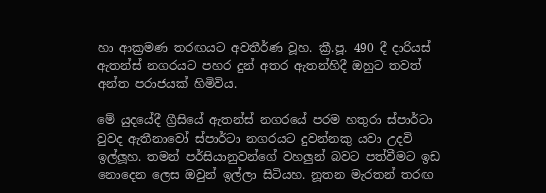හා ආක්‍රමණ තරඟයට අවතීර්ණ වූහ. ක්‍රී.පූ. 490 දී දාරියස් ඇතන්ස් නගරයට පහර දුන් අතර ඇතන්හිදී ඔහුට තවත් අන්ත පරාජයක් හිමිවිය.

මේ යුදයේදී ග්‍රීසියේ ඇතන්ස් නගරයේ පරම හතුරා ස්පාර්ටා වුවද ඇතීනාවෝ ස්පාර්ටා නගරයට දුවන්නකු යවා උදවි ඉල්ලූහ. තමන් පර්සියානුවන්ගේ වහලුන් බවට පත්වීමට ඉඩ නොදෙන ලෙස ඔවුන් ඉල්ලා සිටියහ. නූතන මැරතන් තරඟ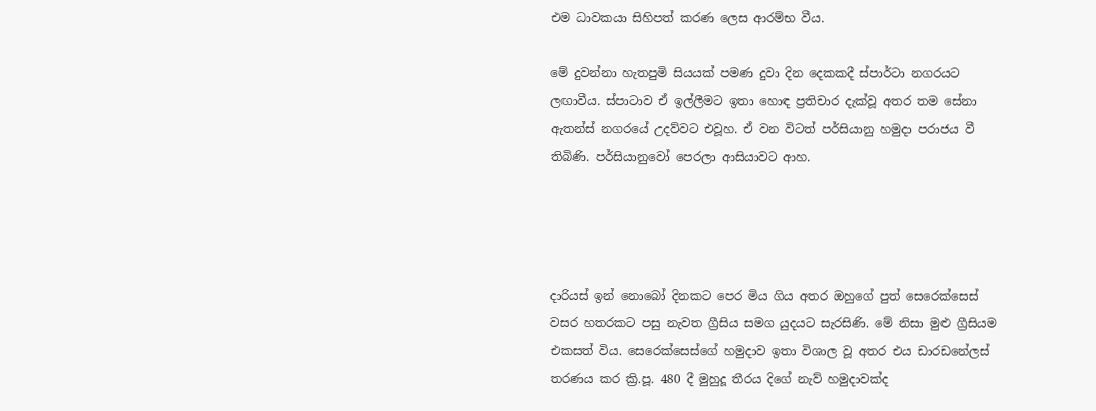එම ධාවකයා සිහිපත් කරණ ලෙස ආරම්භ වීය.

මේ දුවන්නා හැතපුමි සියයක් පමණ දුවා දින දෙකකදී ස්පාර්ටා නගරයට ලඟාවීය. ස්පාටාව ඒ ඉල්ලීමට ඉතා හොඳ ප්‍රතිචාර දැක්වූ අතර තම සේනා ඇතන්ස් නගරයේ උදව්වට එවූහ. ඒ වන විටත් පර්සියානු හමුදා පරාජය වී තිබිණි. පර්සියානුවෝ පෙරලා ආසියාවට ආහ.




දාරියස් ඉන් නොබෝ දිනකට පෙර මිය ගිය අතර ඔහුගේ පුත් සෙරෙක්සෙස් වසර හතරකට පසු නැවත ග්‍රීසිය සමග යුදයට සැරසිණි. මේ නිසා මුළු ග්‍රීසියම එකසත් විය. සෙරෙක්සෙස්ගේ හමුදාව ඉතා විශාල වූ අතර එය ඩාරඩනේලස් තරණය කර ක්‍රි.පූ. 480 දී මුහුදූ තීරය දිගේ නැව් හමුදාවක්ද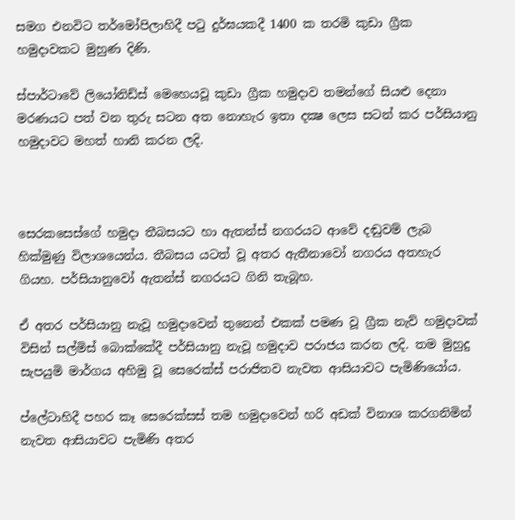සමග එනවිට තර්මෝපිලාහිදී පටු දුර්ඝයකදී 1400 ක තරමි කුඩා ග්‍රීක හමුදාවකට මුහුණ දිණි.

ස්පාර්ටාවේ ලියෝනිඩ්ස් මෙහෙයවූ කුඩා ග්‍රීක හමුදාව තමන්ගේ සියළු දෙනා මරණයට පත් වන තුරු සටන අත නොහැර ඉතා දක්‍ෂ ලෙස සටන් කර පර්සියානු හමුදාවට මහත් හානි කරන ලදි.



සෙරකසෙස්ගේ හමුදා තීබසයට හා ඇතන්ස් නගරයට ආවේ දඬුවම් ලැබ හික්මුණු විලාශයෙන්ය. තීබසය යටත් වූ අතර ඇතීනාවෝ නගරය අතහැර ගියහ. පර්සියානුවෝ ඇතන්ස් නගරයට ගිනි තැබූහ.

ඒ අතර පර්සියානු නැවූ හමුදාවෙන් තුනෙන් එකක් පමණ වූ ග්‍රීක නැව් හමුදාවක් විසින් සල්මිස් බොක්කේදී පර්සියානු නැවූ හමුදාව පරාජය කරන ලදි. තම මුහුදු සැපයුමි මාර්ගය අහිමු වූ සෙරෙක්ස් පරාජිතව නැවත ආසියාවට පැමිණියෝය.

ප්ලේටාහිදී පහර කෑ සෙරෙක්සස් තම හමුදාවෙන් හරි අඩක් විනාශ කරගනිමින් නැවත ආසියාවට පැමිණි අතර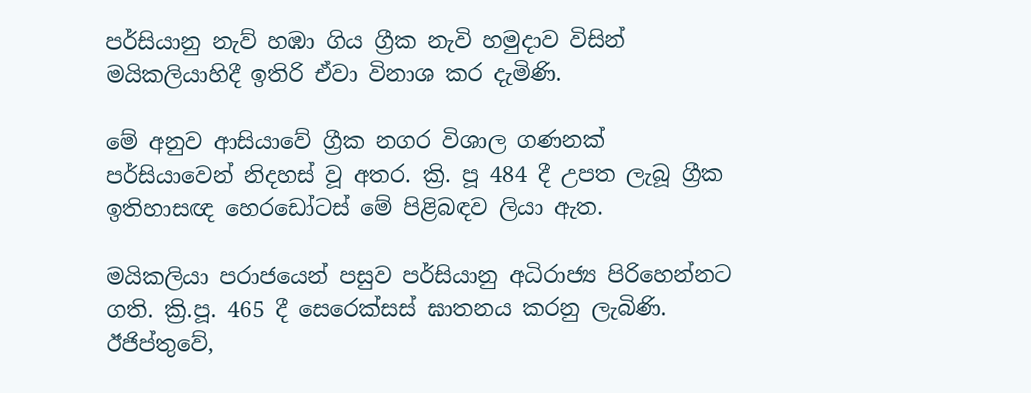පර්සියානු නැව් හඹා ගිය ග්‍රීක නැවි හමුදාව විසින් මයිකලියාහිදී ඉතිරි ඒවා විනාශ කර දැමිණි.

මේ අනුව ආසියාවේ ග්‍රීක නගර විශාල ගණනක් පර්සියාවෙන් නිදහස් වූ අතර. ක්‍රි. පූ 484 දී උපත ලැබූ ග්‍රීක ඉතිහාසඥ හෙරඩෝටස් මේ පිළිබඳව ලියා ඇත.

මයිකලියා පරාජයෙන් පසුව පර්සියානු අධිරාජ්‍ය පිරිහෙන්නට ගති. ක්‍රි.පූ. 465 දී සෙරෙක්සස් ඝාතනය කරනු ලැබිණි. ඊජිප්තුවේ,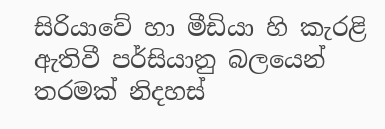සිරියාවේ හා මීඩියා හි කැරළි ඇතිවී පර්සියානු බලයෙන් තරමක් නිදහස්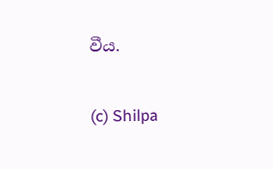වීය.

(c) Shilpa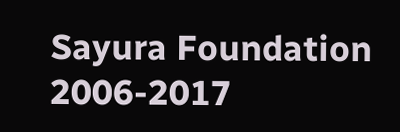Sayura Foundation 2006-2017